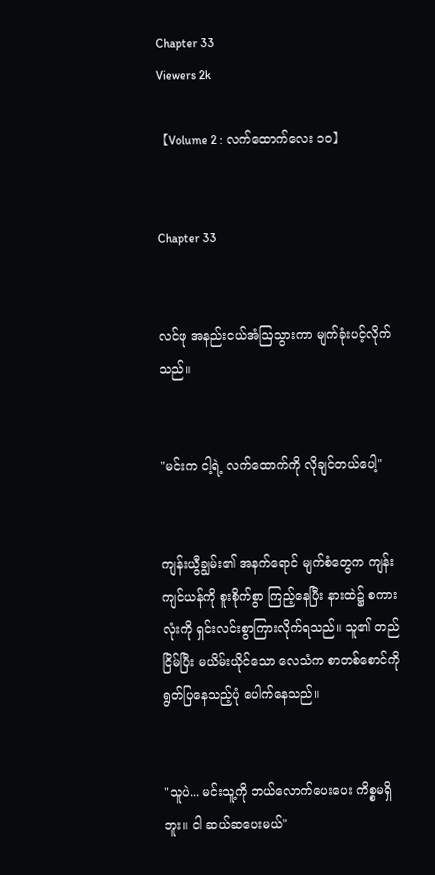Chapter 33
Viewers 2k

【Volume 2 : လက်ထောက်လေး ၁၀】


Chapter 33


လင်ဖု အနည်းငယ်အံဩသွားကာ မျက်ခုံးပင့်လိုက်သည်။


"မင်းက ငါ့ရဲ့ လက်ထောက်ကို လိုချင်တယ်ပေါ့"


ကျန်းယွီချွမ်း၏ အနက်ရောင် မျက်စံတွေက ကျန်းကျင်ယန်ကို စူးစိုက်စွာ ကြည့်နေပြီး နားထဲ၌ စကားလုံးကို ရှင်းလင်းစွာကြားလိုက်ရသည်။ သူ၏ တည်ငြိမ်ပြီး မယိမ်းယိုင်သော လေသံက စာတစ်စောင်ကို ရွတ်ပြနေသည့်ပုံ ပေါက်နေသည်။


"သူပဲ... မင်းသူ့ကို ဘယ်လောက်ပေးပေး ကိစ္စမရှိဘူး။ ငါ ဆယ်ဆပေးမယ်"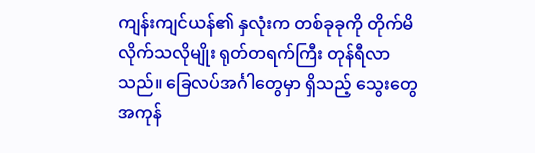ကျန်းကျင်ယန်၏ နှလုံးက တစ်ခုခုကို တိုက်မိလိုက်သလိုမျိုး ရုတ်တရက်ကြီး တုန်ရီလာသည်။ ခြေလပ်အင်္ဂါတွေမှာ ရှိသည့် သွေးတွေအကုန်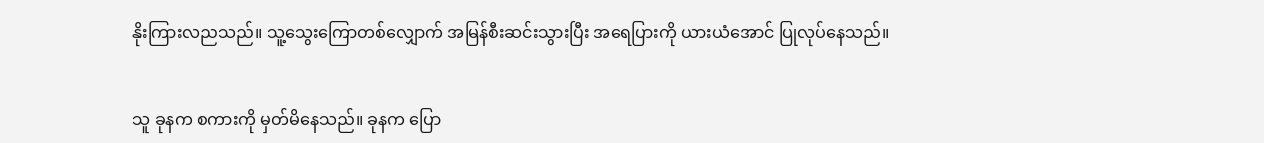နိုးကြားလညသည်။ သူ့သွေးကြောတစ်လျှောက် အမြန်စီးဆင်းသွားပြီး အရေပြားကို ယားယံအောင် ပြုလုပ်နေသည်။


သူ ခုနက စကားကို မှတ်မိနေသည်။ ခုနက ပြော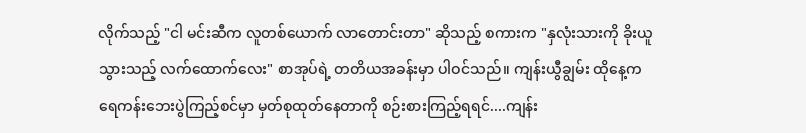လိုက်သည့် "ငါ မင်းဆီက လူတစ်ယောက် လာတောင်းတာ" ဆိုသည့် စကားက "နှလုံးသားကို ခိုးယူသွားသည့် လက်ထောက်လေး" စာအုပ်ရဲ့ တတိယအခန်းမှာ ပါဝင်သည်။ ကျန်းယွီချွမ်း ထိုနေ့က ရေကန်းဘေးပွဲကြည့်စင်မှာ မှတ်စုထုတ်နေတာကို စဉ်းစားကြည့်ရရင်....ကျန်း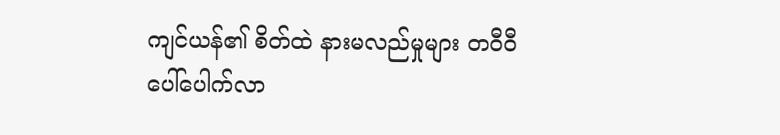ကျင်ယန်၏ စိတ်ထဲ နားမလည်မှုများ တဝီဝီပေါ်ပေါက်လာ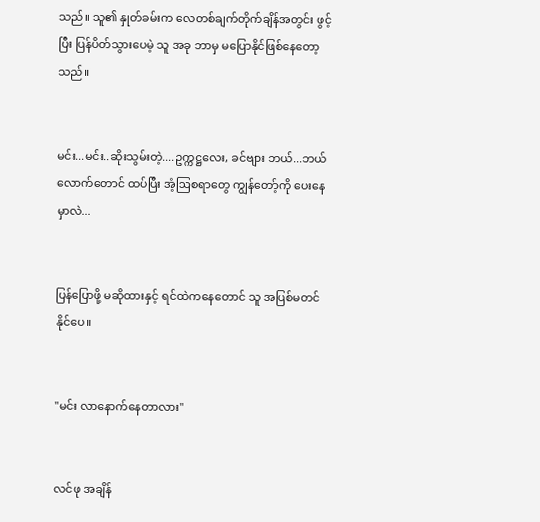သည်။ သူ၏ နှုတ်ခမ်းက လေတစ်ချက်တိုက်ချိန်အတွင်း ဖွင့်ပြီး ပြန်ပိတ်သွားပေမဲ့ သူ အခု ဘာမှ မပြောနိုင်ဖြစ်နေတော့သည်။


မင်း...မင်း..ဆိုးသွမ်းတဲ့....ဥက္ကဋ္ဌလေး, ခင်ဗျား ဘယ်...ဘယ်လောက်တောင် ထပ်ပြီး အံ့ဩစရာတွေ ကျွန်တော့်ကို ပေးနေမှာလဲ...


ပြန်ပြောဖို့ မဆိုထားနှင့် ရင်ထဲကနေတောင် သူ အပြစ်မတင်နိုင်ပေ။


"မင်း လာနောက်နေတာလား"


လင်ဖု အချိန်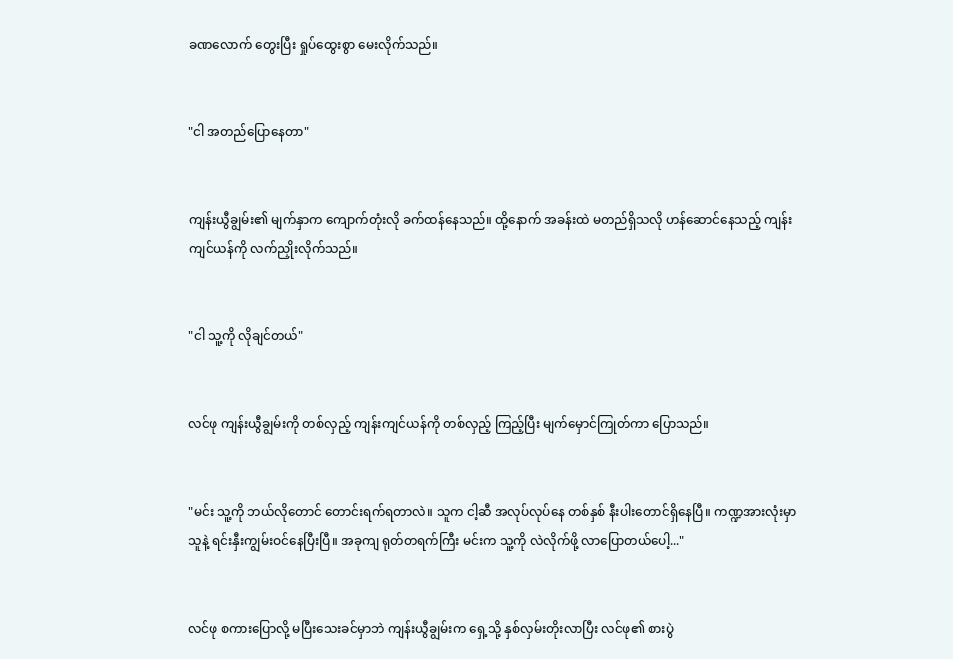ခဏလောက် တွေးပြီး ရှုပ်ထွေးစွာ မေးလိုက်သည်။


"ငါ အတည်ပြောနေတာ"


ကျန်းယွီချွမ်း၏ မျက်နှာက ကျောက်တုံးလို ခက်ထန်နေသည်။ ထို့နောက် အခန်းထဲ မတည်ရှိသလို ဟန်ဆောင်နေသည့် ကျန်းကျင်ယန်ကို လက်ညှိုးလိုက်သည်။


"ငါ သူ့ကို လိုချင်တယ်"


လင်ဖု ကျန်းယွီချွမ်းကို တစ်လှည့် ကျန်းကျင်ယန်ကို တစ်လှည့် ကြည့်ပြီး မျက်မှောင်ကြုတ်ကာ ပြောသည်။


"မင်း သူ့ကို ဘယ်လိုတောင် တောင်းရက်ရတာလဲ။ သူက ငါ့ဆီ အလုပ်လုပ်နေ တစ်နှစ် နီးပါးတောင်ရှိနေပြီ။ ကဏ္ဍအားလုံးမှာ သူနဲ့ ရင်းနှီးကျွမ်းဝင်နေပြီးပြီ။ အခုကျ ရုတ်တရက်ကြီး မင်းက သူ့ကို လဲလိုက်ဖို့ လာပြောတယ်ပေါ့..."


လင်ဖု စကားပြောလို့ မပြီးသေးခင်မှာဘဲ ကျန်းယွီချွမ်းက ရှေ့သို့ နှစ်လှမ်းတိုးလာပြီး လင်ဖု၏ စားပွဲ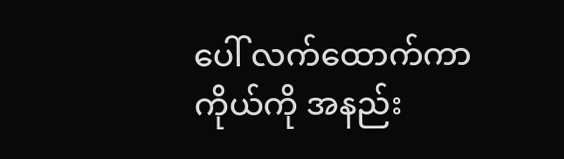ပေါ် လက်ထောက်ကာ ကိုယ်ကို အနည်း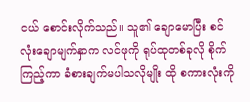ငယ် စောင်းလိုက်သည်။ သူ၏ ချောမောပြီး စင်လုံးချောမျက်နှာက လင်ဖုကို ရုပ်ထုတစ်ခုလို စိုက်ကြည့်ကာ ခံစားချက်မပါသလိုမျိုး ထို စကားလုံးကို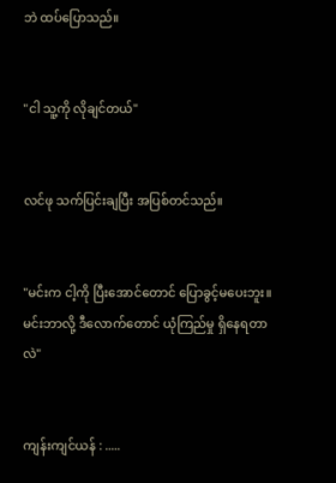ဘဲ ထပ်ပြောသည်။


"ငါ သူ့ကို လိုချင်တယ်"


လင်ဖု သက်ပြင်းချပြီး အပြစ်တင်သည်။


"မင်းက ငါ့ကို ပြီးအောင်တောင် ပြောခွင့်မပေးဘူး။ မင်းဘာလို့ ဒီလောက်တောင် ယုံကြည်မှု ရှိနေရတာလဲ"


ကျန်းကျင်ယန် : .....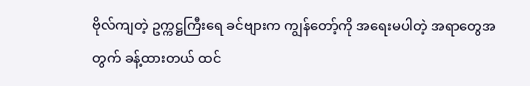ဗိုလ်ကျတဲ့ ဥက္ကဋ္ဌကြီးရေ ခင်ဗျားက ကျွန်တော့်ကို အရေးမပါတဲ့ အရာတွေအတွက် ခန့်ထားတယ် ထင်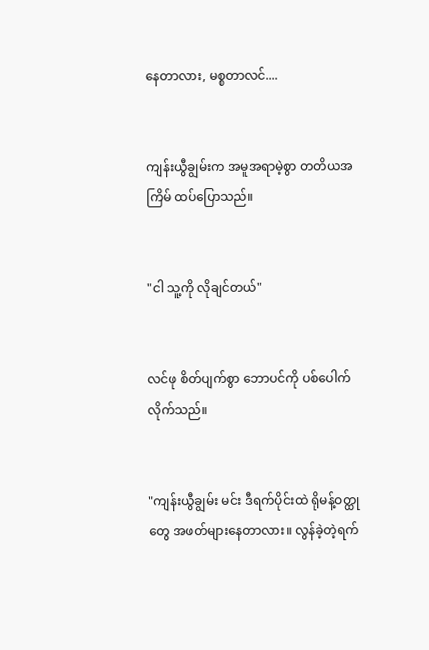နေတာလား, မစ္စတာလင်....


ကျန်းယွီချွမ်းက အမူအရာမဲ့စွာ တတိယအကြိမ် ထပ်ပြောသည်။


"ငါ သူ့ကို လိုချင်တယ်"


လင်ဖု စိတ်ပျက်စွာ ဘောပင်ကို ပစ်ပေါက်လိုက်သည်။


"ကျန်းယွီချွမ်း မင်း ဒီရက်ပိုင်းထဲ ရိုမန့်ဝတ္ထုတွေ အဖတ်များနေတာလား။ လွန်ခဲ့တဲ့ရက်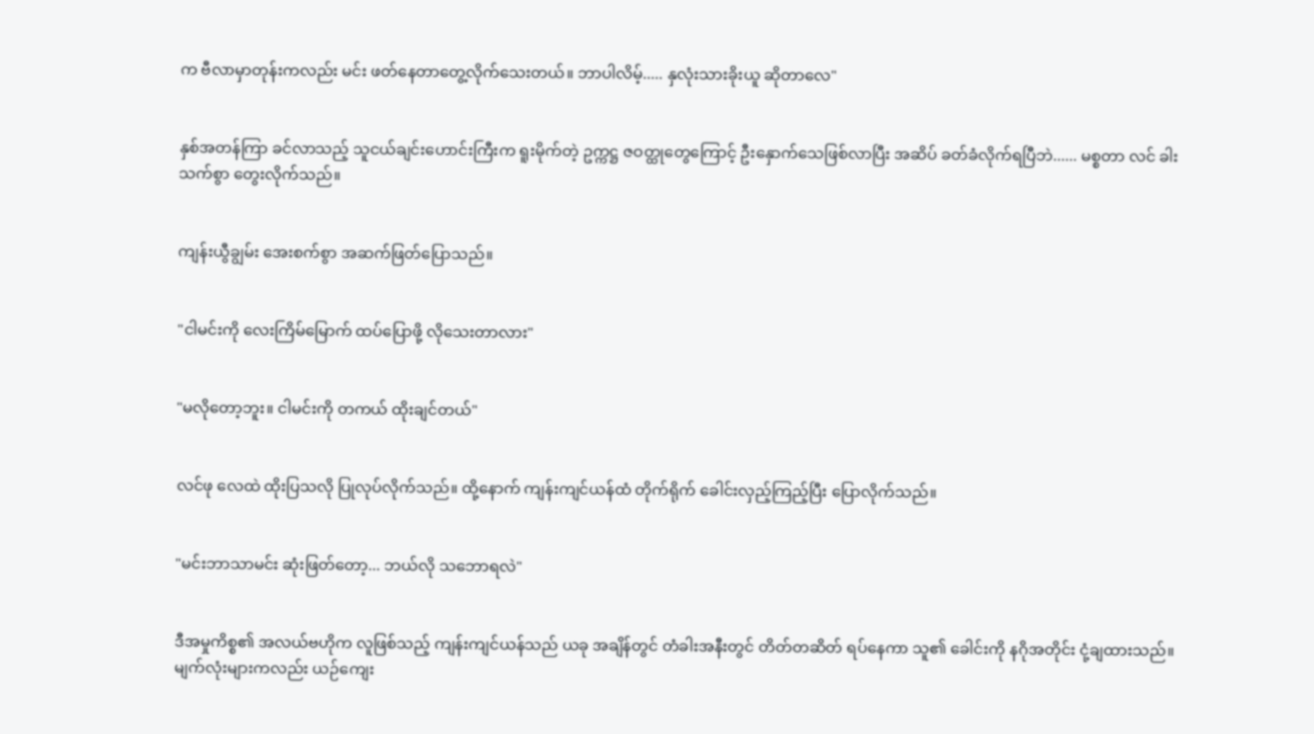က ဗီလာမှာတုန်းကလည်း မင်း ဖတ်နေတာတွေ့လိုက်သေးတယ်။ ဘာပါလိမ့်..... နှလုံးသားခိုးယူ ဆိုတာလေ"


နှစ်အတန်ကြာ ခင်လာသည့် သူငယ်ချင်းဟောင်းကြီးက ရူးမိုက်တဲ့ ဥက္ကဋ္ဌ ဇဝတ္ထုတွေကြောင့် ဦးနှောက်သေဖြစ်လာပြီး အဆိပ် ခတ်ခံလိုက်ရပြီဘဲ...... မစ္စတာ လင် ခါးသက်စွာ တွေးလိုက်သည်။


ကျန်းယွီချွမ်း အေးစက်စွာ အဆက်ဖြတ်ပြောသည်။


"ငါမင်းကို လေးကြိမ်မြောက် ထပ်ပြောဖို့ လိုသေးတာလား"


"မလိုတော့ဘူး။ ငါမင်းကို တကယ် ထိုးချင်တယ်"


လင်ဖု လေထဲ ထိုးပြသလို ပြုလုပ်လိုက်သည်။ ထို့နောက် ကျန်းကျင်ယန်ထံ တိုက်ရိုက် ခေါင်းလှည့်ကြည့်ပြီး ပြောလိုက်သည်။


"မင်းဘာသာမင်း ဆုံးဖြတ်တော့... ဘယ်လို သဘောရလဲ"


ဒီအမှုကိစ္စ၏ အလယ်ဗဟိုက လူဖြစ်သည့် ကျန်းကျင်ယန်သည် ယခု အချိန်တွင် တံခါးအနီးတွင် တိတ်တဆိတ် ရပ်နေကာ သူ၏ ခေါင်းကို နဂိုအတိုင်း ငုံ့ချထားသည်။ မျက်လုံးများကလည်း ယဉ်ကျေး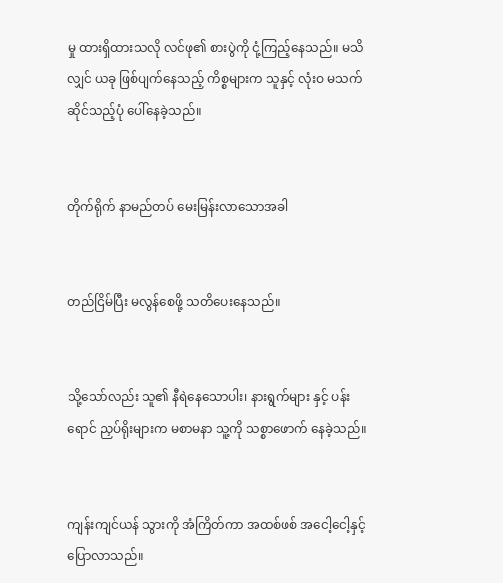မှု ထားရှိထားသလို လင်ဖု၏ စားပွဲကို ငုံ့ကြည့်နေသည်။ မသိလျှင် ယခု ဖြစ်ပျက်နေသည့် ကိစ္စများက သူနှင့် လုံးဝ မသက်ဆိုင်သည့်ပုံ ပေါ်နေခဲ့သည်။


တိုက်ရိုက် နာမည်တပ် မေးမြန်းလာသောအခါ


တည်ငြိမ်ပြီး မလွန်စေဖို့ သတိပေးနေသည်။


သို့သော်လည်း သူ၏ နီရဲနေသောပါး၊ နားရွက်များ နှင့် ပန်းရောင် ညှပ်ရိုးများက မစာမနာ သူ့ကို သစ္စာဖောက် နေခဲ့သည်။


ကျန်းကျင်ယန် သွားကို အံကြိတ်ကာ အထစ်ဖစ် အငေါ့ငေါ့နှင့် ပြောလာသည်။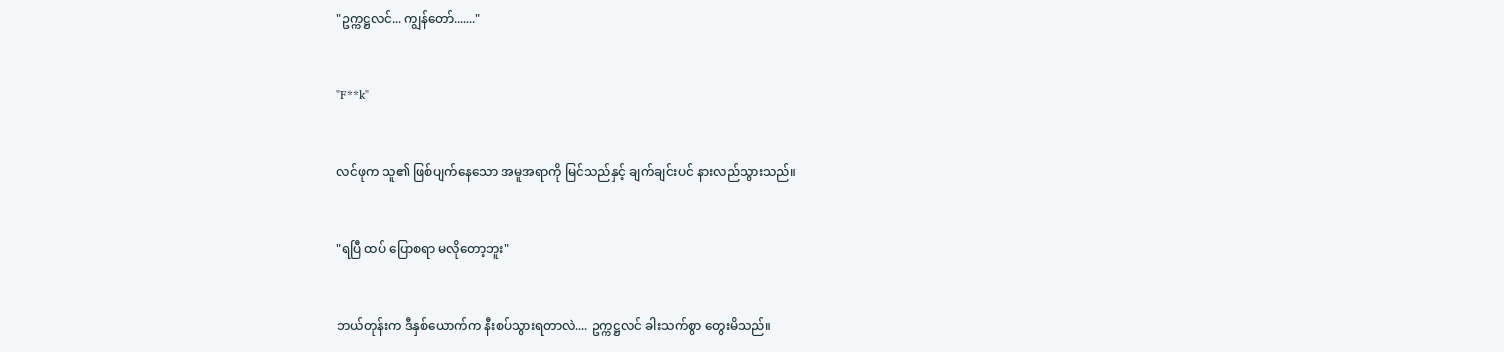"ဥက္ကဋ္ဌလင်... ကျွန်တော်......."


"F**k"


လင်ဖုက သူ၏ ဖြစ်ပျက်နေသော အမူအရာကို မြင်သည်နှင့် ချက်ချင်းပင် နားလည်သွားသည်။


"ရပြီ ထပ် ပြောစရာ မလိုတော့ဘူး"


ဘယ်တုန်းက ဒီနှစ်ယောက်က နီးစပ်သွားရတာလဲ.... ဥက္ကဋ္ဌလင် ခါးသက်စွာ တွေးမိသည်။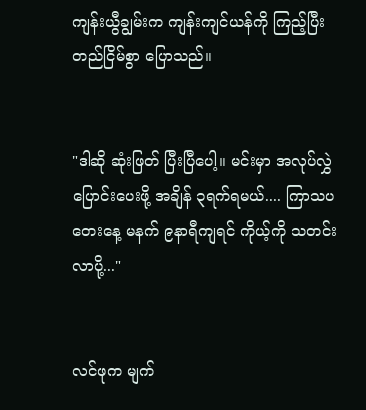ကျန်းယွီချွမ်းက ကျန်းကျင်ယန်ကို ကြည့်ပြီး တည်ငြိမ်စွာ ပြောသည်။


"ဒါဆို ဆုံးဖြတ် ပြီးပြီပေါ့။ မင်းမှာ အလုပ်လွှဲပြောင်းပေးဖို့ အချိန် ၃ရက်ရမယ်.... ကြာသပတေးနေ့ မနက် ၉နာရီကျရင် ကိုယ့်ကို သတင်းလာပို့..."


လင်ဖုက မျက်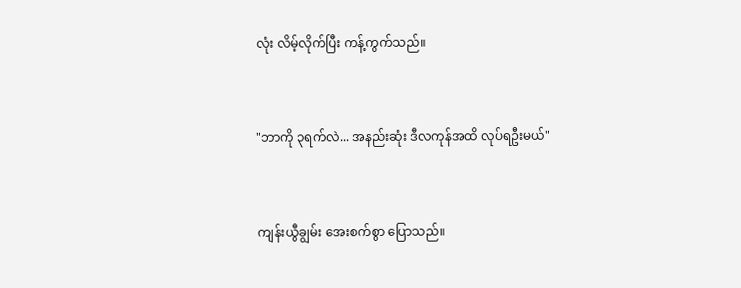လုံး လိမ့်လိုက်ပြီး ကန့်ကွက်သည်။


"ဘာကို ၃ရက်လဲ... အနည်းဆုံး ဒီလကုန်အထိ လုပ်ရဦးမယ်"


ကျန်းယွီချွမ်း အေးစက်စွာ ပြောသည်။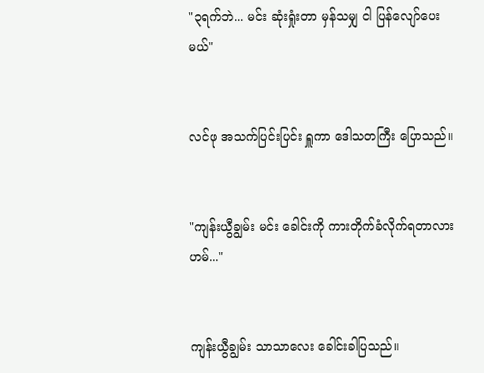"၃ရက်ဘဲ... မင်း ဆုံးရှုံးတာ မှန်သမျှ ငါ ပြန်လျော်ပေးမယ်"


လင်ဖု အသက်ပြင်းပြင်း ရှူကာ ဒေါသတကြီး ပြောသည်။


"ကျန်းယွီချွမ်း မင်း ခေါင်းကို ကားတိုက်ခံလိုက်ရတာလား ဟမ်..."


ကျန်းယွီချွမ်း သာသာလေး ခေါင်းခါပြသည်။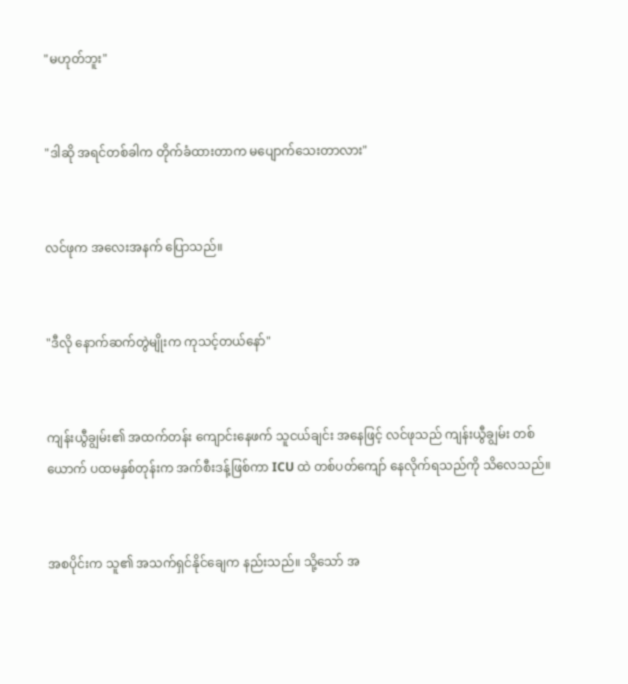"မဟုတ်ဘူး"


"ဒါဆို အရင်တစ်ခါက တိုက်ခံထားတာက မပျောက်သေးတာလား"


လင်ဖုက အလေးအနက် ပြောသည်။


"ဒီလို နောက်ဆက်တွဲမျိုးက ကုသင့်တယ်နော်"


ကျန်းယွီချွမ်း၏ အထက်တန်း ကျောင်းနေဖက် သူငယ်ချင်း အနေဖြင့် လင်ဖုသည် ကျန်းယွီချွမ်း တစ်ယောက် ပထမနှစ်တုန်းက အက်စီးဒန့်ဖြစ်ကာ ICU ထဲ တစ်ပတ်ကျော် နေလိုက်ရသည်ကို သိလေသည်။


အစပိုင်းက သူ၏ အသက်ရှင်နိုင်ချေက နည်းသည်။ သို့သော် အ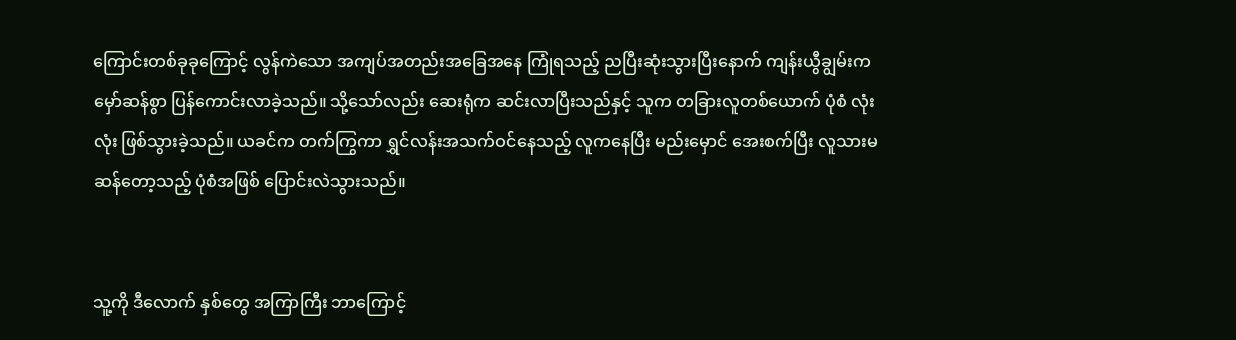ကြောင်းတစ်ခုခုကြောင့် လွန်ကဲသော အကျပ်အတည်းအခြေအနေ ကြုံရသည့် ညပြီးဆုံးသွားပြီးနောက် ကျန်းယွီချွမ်းက မှော်ဆန်စွာ ပြန်ကောင်းလာခဲ့သည်။ သို့သော်လည်း ဆေးရုံက ဆင်းလာပြီးသည်နှင့် သူက တခြားလူတစ်ယောက် ပုံစံ လုံးလုံး ဖြစ်သွားခဲ့သည်။ ယခင်က တက်ကြွကာ ရွှင်လန်းအသက်ဝင်နေသည့် လူကနေပြီး မည်းမှောင် အေးစက်ပြီး လူသားမဆန်တော့သည့် ပုံစံအဖြစ် ပြောင်းလဲသွားသည်။


သူ့ကို ဒီလောက် နှစ်တွေ အကြာကြီး ဘာကြောင့်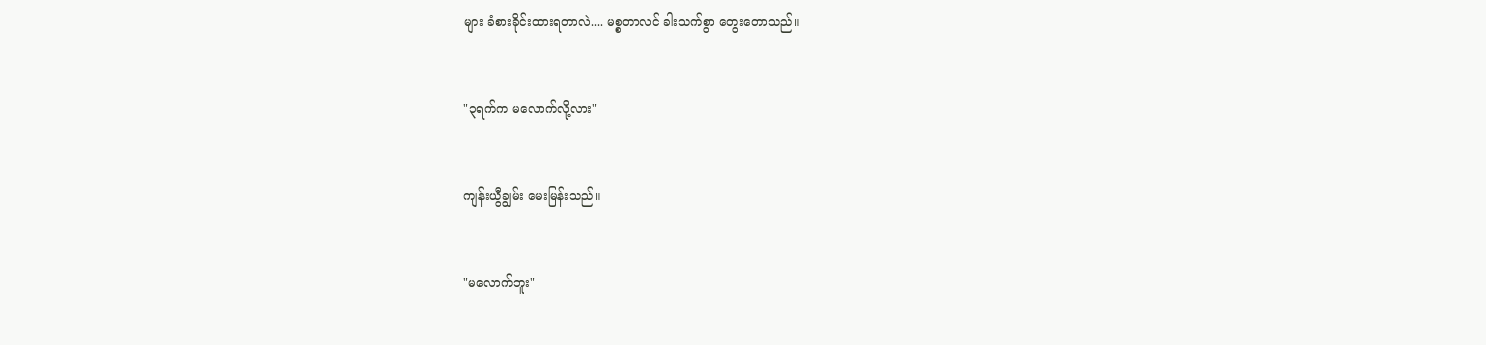များ ခံစားခိုင်းထားရတာလဲ.... မစ္စတာလင် ခါးသက်စွာ တွေးတောသည်။


"၃ရက်က မလောက်လို့လား"


ကျန်းယွီချွမ်း မေးမြန်းသည်။


"မလောက်ဘူး"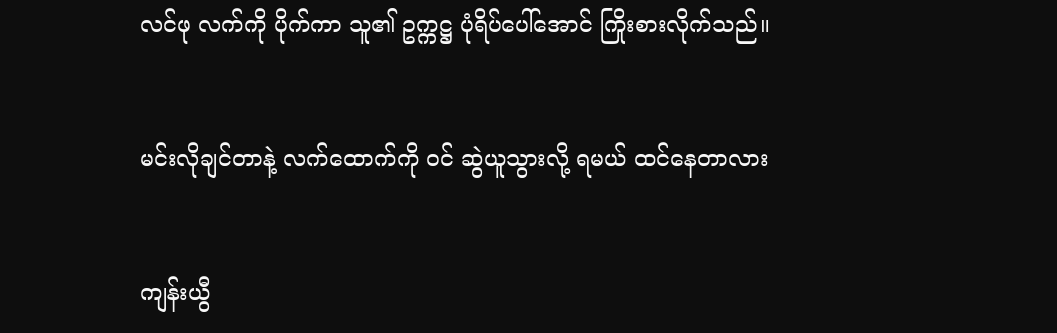လင်ဖု လက်ကို ပိုက်ကာ သူ၏ ဥက္ကဋ္ဌ ပုံရိပ်ပေါ်အောင် ကြိုးစားလိုက်သည်။


မင်းလိုချင်တာနဲ့ လက်ထောက်ကို ဝင် ဆွဲယူသွားလို့ ရမယ် ထင်နေတာလား


ကျန်းယွီ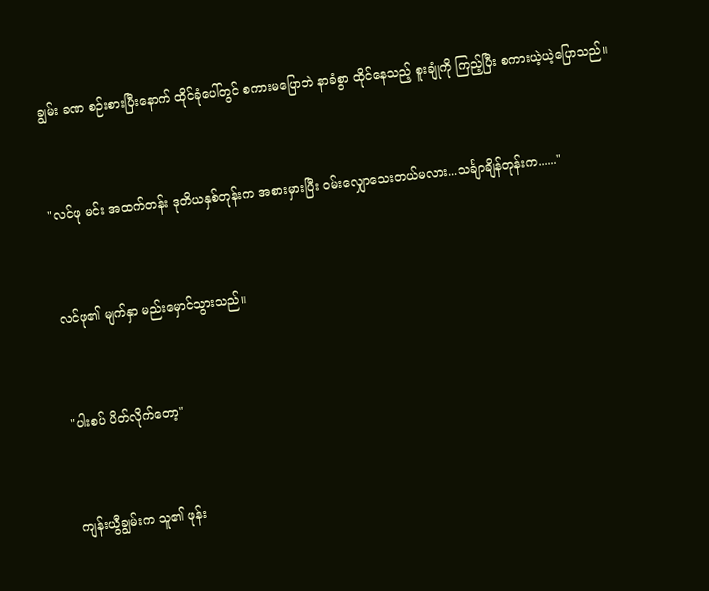ချွမ်း ခဏ စဉ်းစားပြီးနောက် ထိုင်ခုံပေါ်တွင် စကားမပြောဘဲ နာခံစွာ ထိုင်နေသည့် စူးချုံကို ကြည့်ပြီး စကားယဲ့ယဲ့ပြောသည်။


"လင်ဖု မင်း အထက်တန်း ဒုတိယနှစ်တုန်းက အစားမှားပြီး ဝမ်းလျှောသေးတယ်မလား...သင်္ချာချိန်တုန်းက......"


လင်ဖု၏ မျက်နှာ မည်းမှောင်သွားသည်။


"ပါးစပ် ပိတ်လိုက်တော့"


ကျန်းယွီချွမ်းက သူ၏ ဖုန်း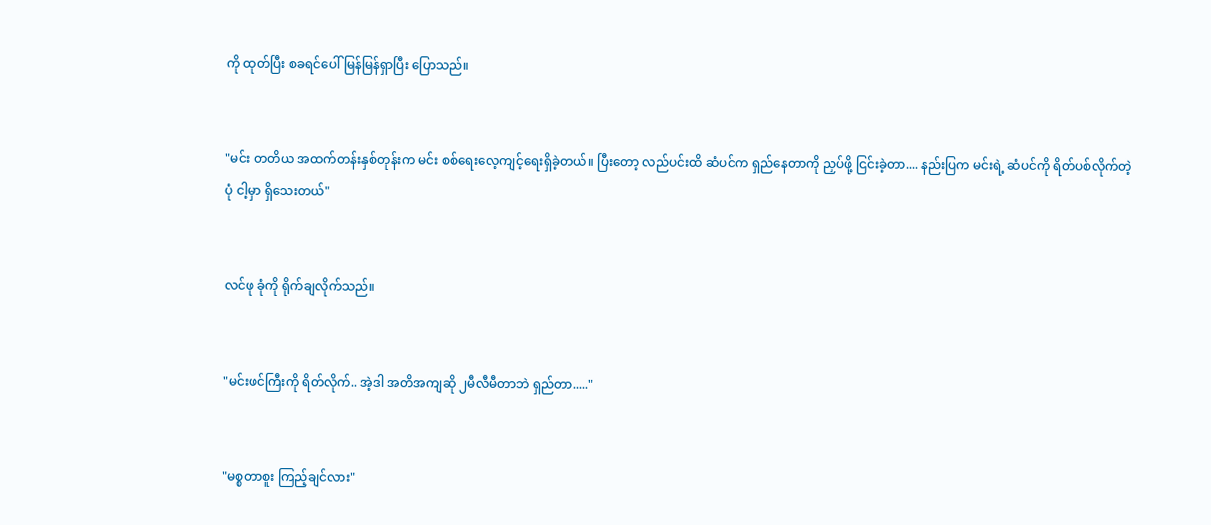ကို ထုတ်ပြီး စခရင်ပေါ် မြန်မြန်ရှာပြီး‌ ပြောသည်။


"မင်း တတိယ အထက်တန်းနှစ်တုန်းက မင်း စစ်ရေးလေ့ကျင့်ရေးရှိခဲ့တယ်။ ပြီးတော့ လည်ပင်းထိ ဆံပင်က ရှည်နေတာကို ညှပ်ဖို့ ငြင်းခဲ့တာ.... နည်းပြက မင်းရဲ့ ဆံပင်ကို ရိတ်ပစ်လိုက်တဲ့ ပုံ ငါ့မှာ ရှိသေးတယ်"


လင်ဖု ခုံကို ရိုက်ချလိုက်သည်။


"မင်းဖင်ကြီးကို ရိတ်လိုက်.. အဲ့ဒါ အတိအကျဆို ၂မီလီမီတာဘဲ ရှည်တာ....."


"မစ္စတာစူး ကြည့်ချင်လား"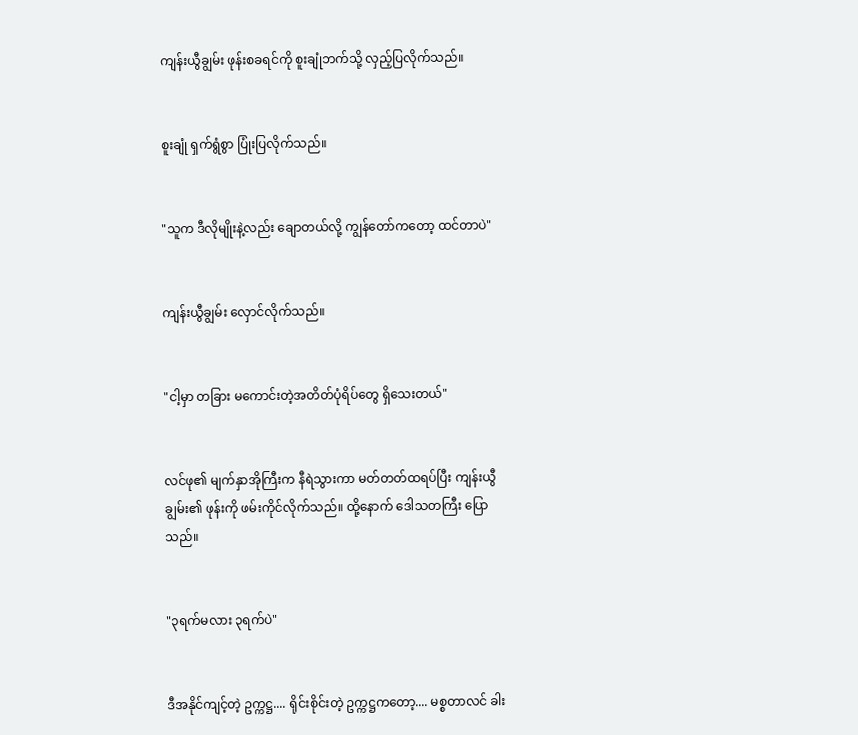ကျန်းယွီချွမ်း ဖုန်းစခရင်ကို စူးချုံဘက်သို့ လှည့်ပြလိုက်သည်။


စူးချုံ ရှက်ရွံစွာ ပြုံးပြလိုက်သည်။


"သူက ဒီလိုမျိုးနဲ့လည်း ချောတယ်လို့ ကျွန်တော်ကတော့ ထင်တာပဲ"


ကျန်းယွီချွမ်း လှောင်လိုက်သည်။


"ငါ့မှာ တခြား မကောင်းတဲ့အတိတ်ပုံရိပ်တွေ ရှိသေးတယ်"


လင်ဖု၏ မျက်နှာအိုကြီးက နီရဲသွားကာ မတ်တတ်ထရပ်ပြီး ကျန်းယွီချွမ်း၏ ဖုန်းကို ဖမ်းကိုင်လိုက်သည်။ ထို့နောက် ဒေါသတကြီး ပြောသည်။


"၃ရက်မလား ၃ရက်ပဲ"


ဒီအနိုင်ကျင့်တဲ့ ဥက္ကဋ္ဌ.... ရိုင်းစိုင်းတဲ့ ဥက္ကဋ္ဌကတော့.... မစ္စတာလင် ခါး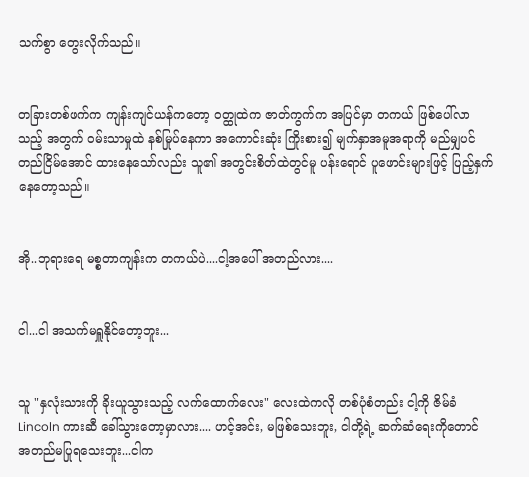သက်စွာ‌ တွေးလိုက်သည်။


တခြားတစ်ဖက်က ကျန်းကျင်ယန်ကတော့ ဝတ္ထုထဲက ဇာတ်ကွက်က အပြင်မှာ တကယ် ဖြစ်ပေါ်လာသည့် အတွက် ဝမ်းသာမှုထဲ နစ်မြုပ်နေကာ အကောင်းဆုံး ကြိုးစား၍ မျက်နှာအမူအရာကို မည်မျှပင် တည်ငြိမ်အောင် ထားနေသော်လည်း သူ၏ အတွင်းစိတ်ထဲတွင်မူ ပန်းရောင် ပူဖောင်းများဖြင့် ပြည့်နှက်နေတော့သည်။


အို..ဘုရားရေ မစ္စတာကျန်းက တကယ်ပဲ....ငါ့အပေါ် အတည်လား....


ငါ...ငါ အသက်မရှူနိုင်တော့ဘူး...


သူ "နှလုံးသားကို ခိုးယူသွားသည့် လက်ထောက်လေး" လေးထဲကလို တစ်ပုံစံတည်း ငါ့ကို ဇိမ်ခံ Lincoln ကားဆီ ခေါ်သွားတော့မှာလား.... ဟင့်အင်း, မဖြစ်သေးဘူး, ငါတို့ရဲ့ ဆက်ဆံရေးကိုတောင် အတည်မပြုရသေးဘူး...ငါက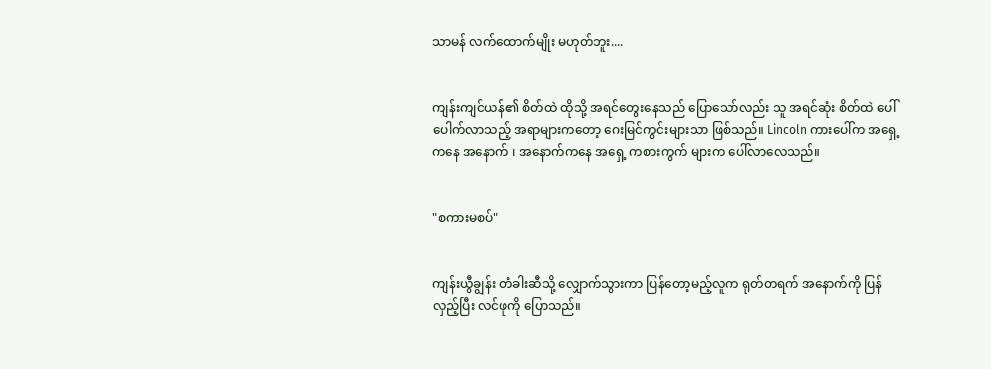သာမန် လက်ထောက်မျိုး မဟုတ်ဘူး....


ကျန်းကျင်ယန်၏ စိတ်ထဲ ထိုသို့ အရင်တွေးနေသည် ပြောသော်လည်း သူ အရင်ဆုံး စိတ်ထဲ ပေါ်ပေါက်လာသည့် အရာများကတော့ ဂေးမြင်ကွင်းများသာ ဖြစ်သည်။ Lincoln ကားပေါ်က အရှေ့ကနေ အနောက် ၊ အနောက်ကနေ အရှေ့ ကစားကွက် များက ပေါ်လာလေသည်။


"စကားမစပ်"


ကျန်းယွီချွန်း တံခါးဆီသို့ လျှောက်သွားကာ ပြန်တော့မည့်လူက ရုတ်တရက် အနောက်ကို ပြန်လှည့်ပြီး လင်ဖုကို ပြောသည်။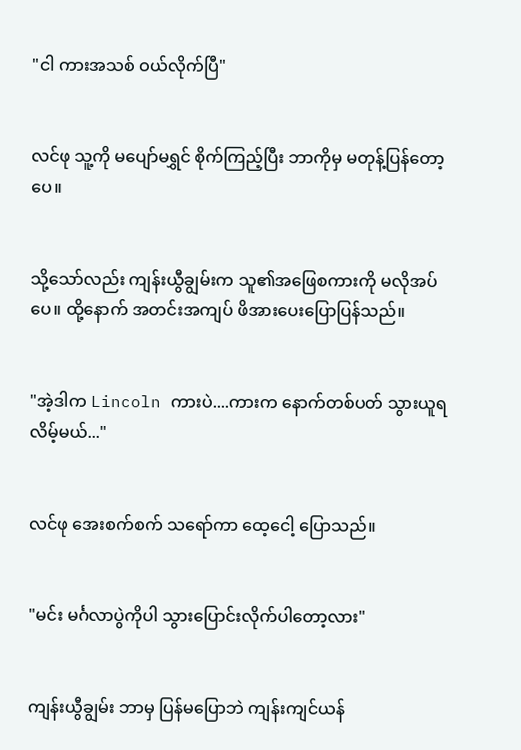"ငါ ကားအသစ် ဝယ်လိုက်ပြီ"


လင်ဖု သူ့ကို မပျော်မရွှင် စိုက်ကြည့်ပြီး ဘာကိုမှ မတုန့်ပြန်တော့ပေ။


သို့သော်လည်း ကျန်းယွီချွမ်းက သူ၏အဖြေစကားကို မလိုအပ်ပေ။ ထို့နောက် အတင်းအကျပ် ဖိအားပေးပြောပြန်သည်။


"အဲ့ဒါက Lincoln ကားပဲ....ကားက နောက်တစ်ပတ် သွားယူရလိမ့်မယ်..."


လင်ဖု အေးစက်စက် သရော်ကာ ထေ့ငေါ့ ပြောသည်။


"မင်း မင်္ဂလာပွဲကိုပါ သွားပြောင်းလိုက်ပါတော့လား"


ကျန်းယွီချွမ်း ဘာမှ ပြန်မပြောဘဲ ကျန်းကျင်ယန်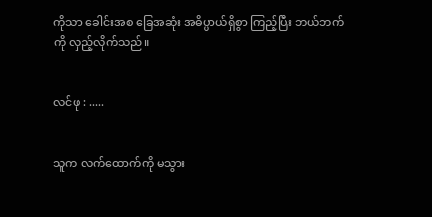ကိုသာ ခေါင်းအစ ခြေအဆုံး အဓိပ္ပာယ်ရှိစွာ ကြည့်ပြီး ဘယ်ဘက်ကို လှည့်လိုက်သည်။


လင်ဖု : .....


သူက လက်ထောက်ကို မသွား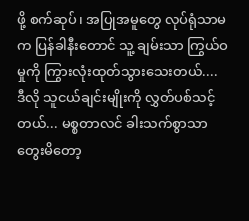ဖို့ စက်ဆုပ်၊ အပြုအမူတွေ လုပ်ရုံသာမက ပြန်ခါနီးတောင် သူ့ ချမ်းသာ ကြွယ်ဝမှုကို ကြွားလုံးထုတ်သွားသေးတယ်.... ဒီလို သူငယ်ချင်းမျိုးကို လွှတ်ပစ်သင့်တယ်... မစ္စတာလင် ခါးသက်စွာသာ တွေးမိတော့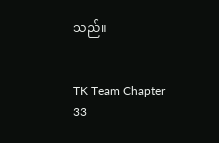သည်။


TK Team Chapter 33